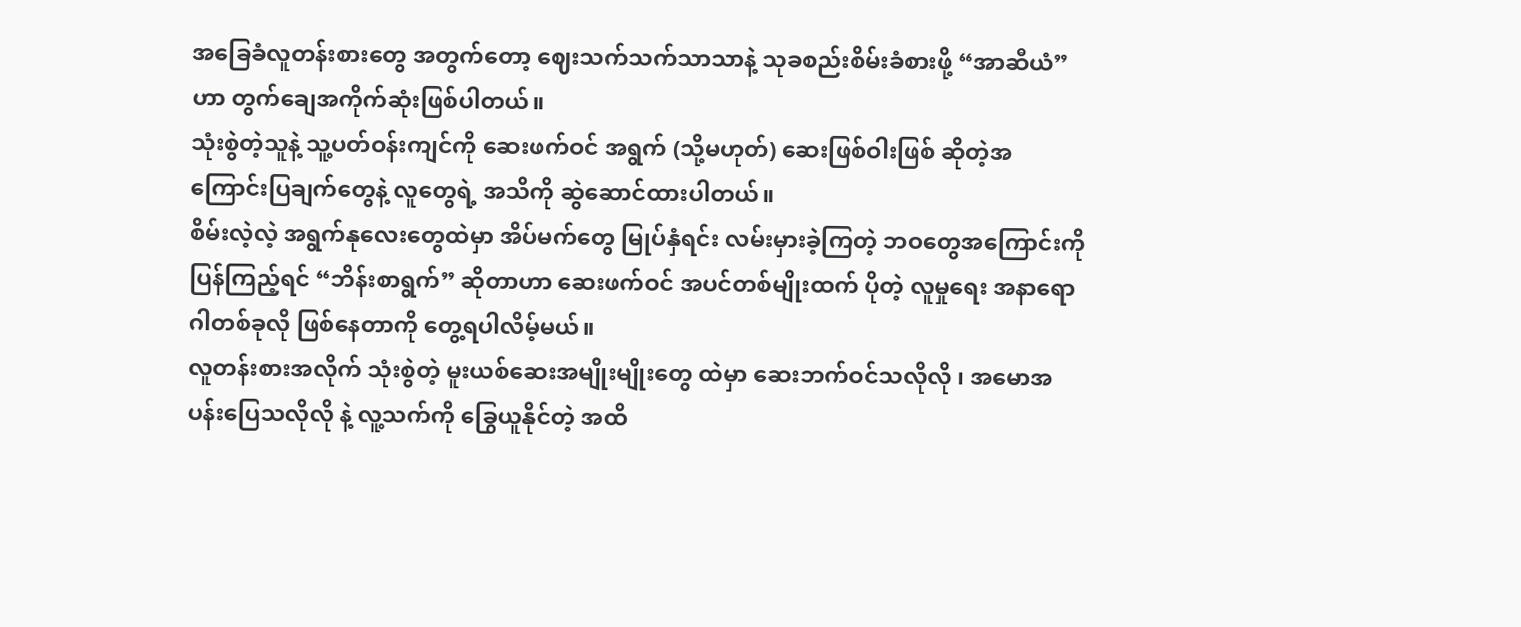အခြေခံလူတန်းစားတွေ အတွက်တော့ ဈေးသက်သက်သာသာနဲ့ သုခစည်းစိမ်းခံစားဖို့ “အာဆီယံ” ဟာ တွက်ချေအကိုက်ဆုံးဖြစ်ပါတယ်။
သုံးစွဲတဲ့သူနဲ့ သူ့ပတ်ဝန်းကျင်ကို ဆေးဖက်ဝင် အရွက် (သို့မဟုတ်) ဆေးဖြစ်ဝါးဖြစ် ဆိုတဲ့အကြောင်းပြချက်တွေနဲ့ လူတွေရဲ့ အသိကို ဆွဲဆောင်ထားပါတယ်။
စိမ်းလဲ့လဲ့ အရွက်နုလေးတွေထဲမှာ အိပ်မက်တွေ မြုပ်နှံရင်း လမ်းမှားခဲ့ကြတဲ့ ဘဝတွေအကြောင်းကို
ပြန်ကြည့်ရင် “ဘိန်းစာရွက်” ဆိုတာဟာ ဆေးဖက်ဝင် အပင်တစ်မျိုးထက် ပိုတဲ့ လူမှုရေး အနာရောဂါတစ်ခုလို ဖြစ်နေတာကို တွေ့ရပါလိမ့်မယ်။
လူတန်းစားအလိုက် သုံးစွဲတဲ့ မူးယစ်ဆေးအမျိုးမျိုးတွေ ထဲမှာ ဆေးဘက်ဝင်သလိုလို ၊ အမောအပန်းပြေသလိုလို နဲ့ လူ့သက်ကို ခြွေယူနိုင်တဲ့ အထိ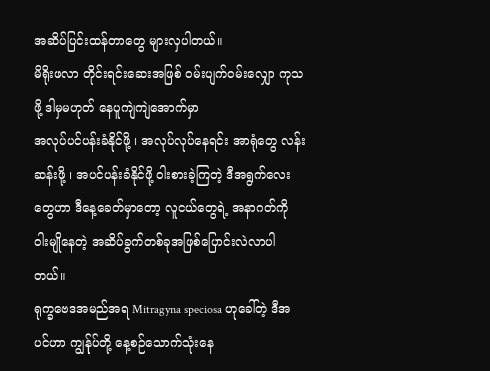အဆိပ်ပြင်းထန်တာတွေ များလှပါတယ်။
မိရိုးဖလာ တိုင်းရင်းဆေးအဖြစ် ဝမ်းပျက်ဝမ်းလျှော ကုသဖို့ ဒါမှမဟုတ် နေပူကျဲကျဲအောက်မှာ
အလုပ်ပင်ပန်းခံနိုင်ဖို့ ၊ အလုပ်လုပ်နေရင်း အာရုံတွေ လန်းဆန်းဖို့ ၊ အပင်ပန်းခံနိုင်ဖို့ ဝါးစားခဲ့ကြတဲ့ ဒီအရွက်လေးတွေဟာ ဒီနေ့ခေတ်မှာတော့ လူငယ်တွေရဲ့ အနာဂတ်ကို ဝါးမျိုနေတဲ့ အဆိပ်ခွက်တစ်ခုအဖြစ်ပြောင်းလဲလာပါတယ်။
ရုက္ခဗေဒအမည်အရ Mitragyna speciosa ဟုခေါ်တဲ့ ဒီအပင်ဟာ ကျွန်ုပ်တို့ နေ့စဉ်သောက်သုံးနေ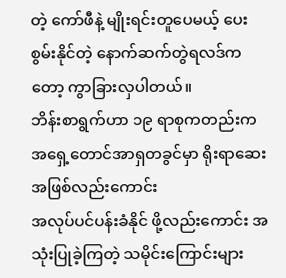တဲ့ ကော်ဖီနဲ့ မျိုးရင်းတူပေမယ့် ပေးစွမ်းနိုင်တဲ့ နောက်ဆက်တွဲရလဒ်ကတော့ ကွာခြားလှပါတယ်။
ဘိန်းစာရွက်ဟာ ၁၉ ရာစုကတည်းက အရှေ့တောင်အာရှတခွင်မှာ ရိုးရာဆေးအဖြစ်လည်းကောင်း
အလုပ်ပင်ပန်းခံနိုင် ဖို့လည်းကောင်း အသုံးပြုခဲ့ကြတဲ့ သမိုင်းကြောင်းများ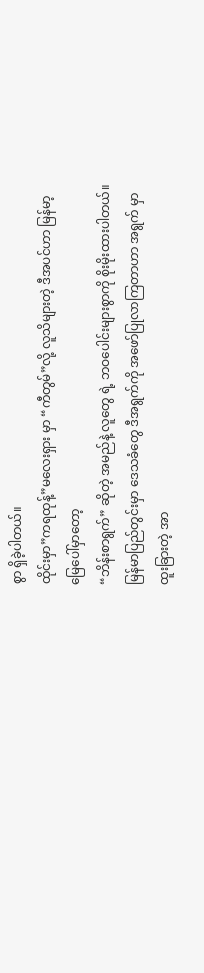စွာ ရှိခဲ့ပါတယ်။
ထိုင်းမှာ”ကရထုန့်”မလေးရှား မှာ “ကီတွမ်”လို့ လူသိများတဲ့ ဒီအပင်ဟာ မြန်မာ့မြေပေါ်မှာတော့
“ဘိန်းစာရွက်” ဆိုတဲ့ အမည်နဲ့ လူတွေ ရဲ့ ဘဝပေါင်းများစွာကို စိုးမိုးထားပါတယ်။
မြန်မာပြည်တွင်းမှာ ဒေသခံတွေ ဒီအရွက်ကို အဖော်ပြုလာကြတာဟာ အရွက် မှာ ထူးခြားတဲ့ အာ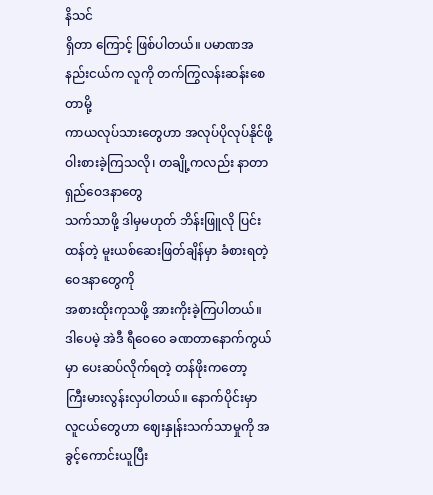နိသင်
ရှိတာ ကြောင့် ဖြစ်ပါတယ်။ ပမာဏအနည်းငယ်က လူကို တက်ကြွလန်းဆန်းစေတာမို့
ကာယလုပ်သားတွေဟာ အလုပ်ပိုလုပ်နိုင်ဖို့ ဝါးစားခဲ့ကြသလို၊ တချို့ကလည်း နာတာရှည်ဝေဒနာတွေ
သက်သာဖို့ ဒါမှမဟုတ် ဘိန်းဖြူလို ပြင်းထန်တဲ့ မူးယစ်ဆေးဖြတ်ချိန်မှာ ခံစားရတဲ့ ဝေဒနာတွေကို
အစားထိုးကုသဖို့ အားကိုးခဲ့ကြပါတယ်။
ဒါပေမဲ့ အဲဒီ ရီဝေဝေ ခဏတာနောက်ကွယ်မှာ ပေးဆပ်လိုက်ရတဲ့ တန်ဖိုးကတော့
ကြီးမားလွန်းလှပါတယ်။ နောက်ပိုင်းမှာ လူငယ်တွေဟာ ဈေးနှုန်းသက်သာမှုကို အခွင့်ကောင်းယူပြီး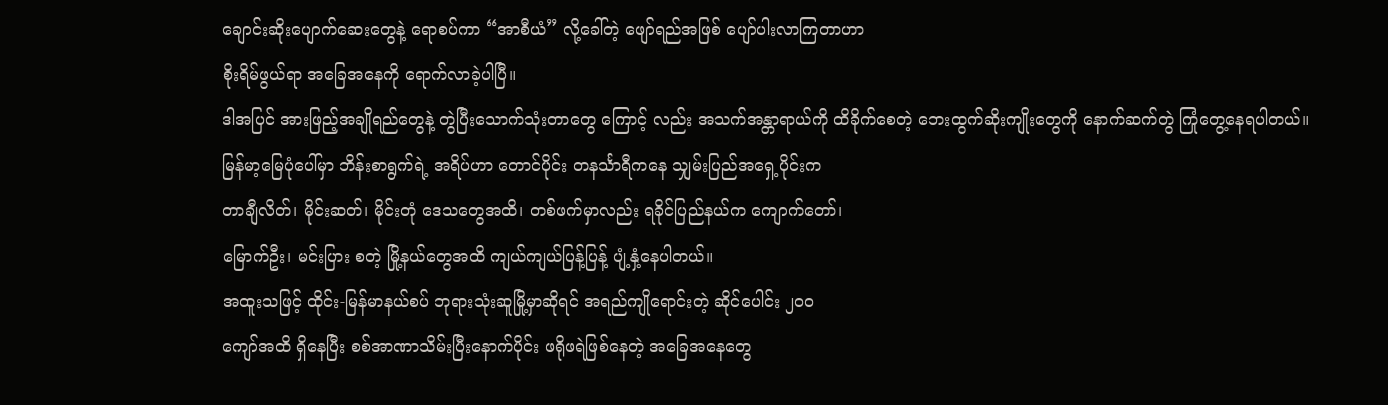ချောင်းဆိုးပျောက်ဆေးတွေနဲ့ ရောစပ်ကာ “အာစီယံ” လို့ခေါ်တဲ့ ဖျော်ရည်အဖြစ် ပျော်ပါးလာကြတာဟာ
စိုးရိမ်ဖွယ်ရာ အခြေအနေကို ရောက်လာခဲ့ပါပြီ။
ဒါအပြင် အားဖြည့်အချိုရည်တွေနဲ့ တွဲပြီးသောက်သုံးတာတွေ ကြောင့် လည်း အသက်အန္တာရာယ်ကို ထိခိုက်စေတဲ့ ဘေးထွက်ဆိုးကျိုးတွေကို နောက်ဆက်တွဲ ကြုံတွေ့နေရပါတယ်။
မြန်မာ့မြေပုံပေါ်မှာ ဘိန်းစာရွက်ရဲ့ အရိပ်ဟာ တောင်ပိုင်း တနင်္သာရီကနေ သျှမ်းပြည်အရှေ့ပိုင်းက
တာချီလိတ်၊ မိုင်းဆတ်၊ မိုင်းတုံ ဒေသတွေအထိ၊ တစ်ဖက်မှာလည်း ရခိုင်ပြည်နယ်က ကျောက်တော်၊
မြောက်ဦး၊ မင်းပြား စတဲ့ မြို့နယ်တွေအထိ ကျယ်ကျယ်ပြန့်ပြန့် ပျံ့နှံ့နေပါတယ်။
အထူးသဖြင့် ထိုင်း-မြန်မာနယ်စပ် ဘုရားသုံးဆူမြို့မှာဆိုရင် အရည်ကျိုရောင်းတဲ့ ဆိုင်ပေါင်း ၂၀၀
ကျော်အထိ ရှိနေပြီး စစ်အာဏာသိမ်းပြီးနောက်ပိုင်း ဖရိုဖရဲဖြစ်နေတဲ့ အခြေအနေတွေ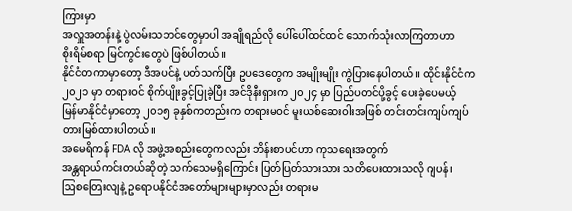ကြားမှာ
အလှူအတန်းနဲ့ ပွဲလမ်းသဘင်တွေမှာပါ အချိုရည်လို ပေါ်ပေါ်ထင်ထင် သောက်သုံးလာကြတာဟာ
စိုးရိမ်စရာ မြင်ကွင်းတွေပဲ ဖြစ်ပါတယ်။
နိုင်ငံတကာမှာတော့ ဒီအပင်နဲ့ ပတ်သက်ပြီး ဥပဒေတွေက အမျိုးမျိုး ကွဲပြားနေပါတယ်။ ထိုင်းနိုင်ငံက
၂၀၂၁ မှာ တရားဝင် စိုက်ပျိုးခွင့်ပြုခဲ့ပြီး အင်ဒိုနီးရှားက ၂၀၂၄ မှာ ပြည်ပတင်ပို့ခွင့် ပေးခဲ့ပေမယ့်
မြန်မာနိုင်ငံမှာတော့ ၂၀၁၅ ခုနှစ်ကတည်းက တရားမဝင် မူးယစ်ဆေးဝါးအဖြစ် တင်းတင်းကျပ်ကျပ်
တားမြစ်ထားပါတယ်။
အမေရိကန် FDA လို အဖွဲ့အစည်းတွေကလည်း ဘိန်းစာပင်ဟာ ကုသရေးအတွက်
အန္တရာယ်ကင်းတယ်ဆိုတဲ့ သက်သေမရှိကြောင်း ပြတ်ပြတ်သားသား သတိပေးထားသလို ဂျပန်၊
ဩစတြေးလျနဲ့ ဥရောပနိုင်ငံအတော်များများမှာလည်း တရားမ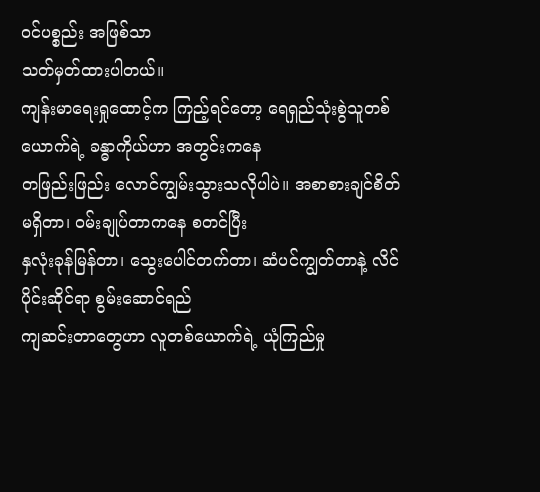ဝင်ပစ္စည်း အဖြစ်သာ
သတ်မှတ်ထားပါတယ်။
ကျန်းမာရေးရှုထောင့်က ကြည့်ရင်တော့ ရေရှည်သုံးစွဲသူတစ်ယောက်ရဲ့ ခန္ဓာကိုယ်ဟာ အတွင်းကနေ
တဖြည်းဖြည်း လောင်ကျွမ်းသွားသလိုပါပဲ။ အစာစားချင်စိတ်မရှိတာ၊ ဝမ်းချုပ်တာကနေ စတင်ပြီး
နှလုံးခုန်မြန်တာ၊ သွေးပေါင်တက်တာ၊ ဆံပင်ကျွတ်တာနဲ့ လိင်ပိုင်းဆိုင်ရာ စွမ်းဆောင်ရည်
ကျဆင်းတာတွေဟာ လူတစ်ယောက်ရဲ့ ယုံကြည်မှု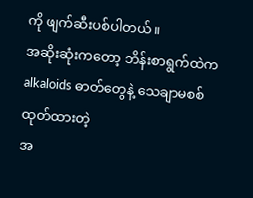ကို ဖျက်ဆီးပစ်ပါတယ်။
အဆိုးဆုံးကတော့ ဘိန်းစာရွက်ထဲက alkaloids ဓာတ်တွေနဲ့ သေချာမစစ်ထုတ်ထားတဲ့
အ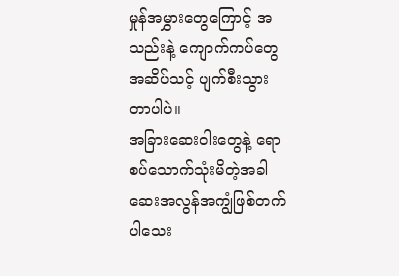မှုန်အမွှားတွေကြောင့် အသည်းနဲ့ ကျောက်ကပ်တွေ အဆိပ်သင့် ပျက်စီးသွားတာပါပဲ။
အခြားဆေးဝါးတွေနဲ့ ရောစပ်သောက်သုံးမိတဲ့အခါ ဆေးအလွန်အကျွံဖြစ်တက်ပါသေး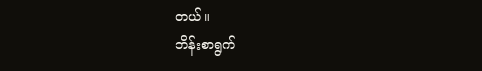တယ်။
ဘိန်းစာရွက်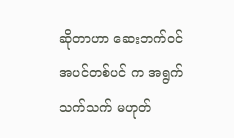ဆိုတာဟာ ဆေးဘက်ဝင် အပင်တစ်ပင် က အရွက်သက်သက် မဟုတ်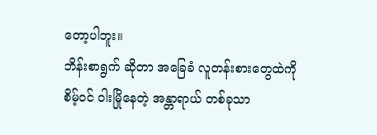တော့ပါဘူး။
ဘိန်းစာရွက် ဆိုတာ အခြေခံ လူတန်းစားတွေထဲကို စိမ့်ဝင် ဝါးမြိုနေတဲ့ အန္တာရာယ် တစ်ခုသာ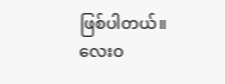ဖြစ်ပါတယ်။
လေးဝ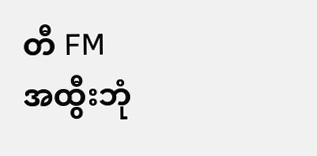တီ FM
အထွီးဘုံ